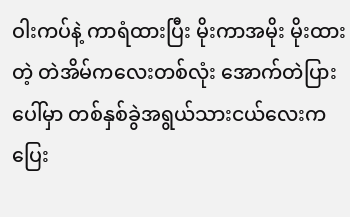ဝါးကပ်နဲ့ ကာရံထားပြီး မိုးကာအမိုး မိုးထားတဲ့ တဲအိမ်ကလေးတစ်လုံး အောက်တဲပြားပေါ်မှာ တစ်နှစ်ခွဲအရွယ်သားငယ်လေးက ပြေး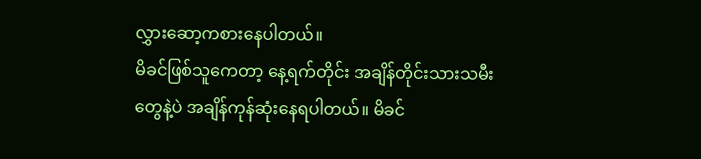လွှားဆော့ကစားနေပါတယ်။
မိခင်ဖြစ်သူကေတာ့ နေ့ရက်တိုင်း အချိန်တိုင်းသားသမီးတွေနဲ့ပဲ အချိန်ကုန်ဆုံးနေရပါတယ်။ မိခင်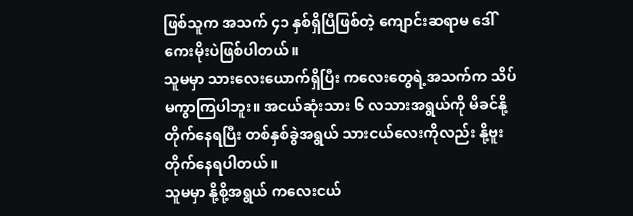ဖြစ်သူက အသက် ၄၁ နှစ်ရှိပြီဖြစ်တဲ့ ကျောင်းဆရာမ ဒေါ်ကေးမိုးပဲဖြစ်ပါတယ်။
သူမမှာ သားလေးယောက်ရှိပြီး ကလေးတွေရဲ့အသက်က သိပ်မကွာကြပါဘူး။ အငယ်ဆုံးသား ၆ လသားအရွယ်ကို မိခင်နို့တိုက်နေရပြီး တစ်နှစ်ခွဲအရွယ် သားငယ်လေးကိုလည်း နို့ဗူးတိုက်နေရပါတယ်။
သူမမှာ နို့စို့အရွယ် ကလေးငယ်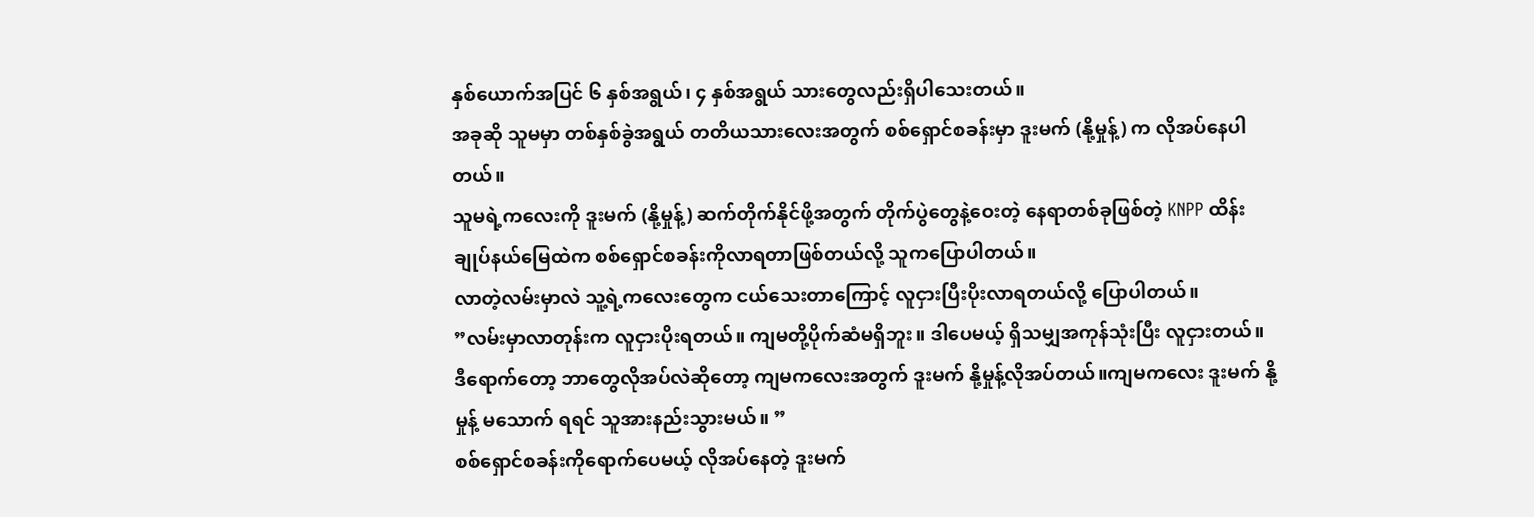နှစ်ယောက်အပြင် ၆ နှစ်အရွယ်၊ ၄ နှစ်အရွယ် သားတွေလည်းရှိပါသေးတယ်။
အခုဆို သူမမှာ တစ်နှစ်ခွဲအရွယ် တတိယသားလေးအတွက် စစ်ရှောင်စခန်းမှာ ဒူးမက် (နို့မှုန့်) က လိုအပ်နေပါတယ်။
သူမရဲ့ကလေးကို ဒူးမက် (နို့မှုန့်) ဆက်တိုက်နိုင်ဖို့အတွက် တိုက်ပွဲတွေနဲ့ဝေးတဲ့ နေရာတစ်ခုဖြစ်တဲ့ KNPP ထိန်းချုပ်နယ်မြေထဲက စစ်ရှောင်စခန်းကိုလာရတာဖြစ်တယ်လို့ သူကပြောပါတယ်။
လာတဲ့လမ်းမှာလဲ သူ့ရဲ့ကလေးတွေက ငယ်သေးတာကြောင့် လူငှားပြီးပိုးလာရတယ်လို့ ပြောပါတယ်။
”လမ်းမှာလာတုန်းက လူငှားပိုးရတယ်။ ကျမတို့ပိုက်ဆံမရှိဘူး။ ဒါပေမယ့် ရှိသမျှအကုန်သုံးပြီး လူငှားတယ်။ ဒီရောက်တော့ ဘာတွေလိုအပ်လဲဆိုတော့ ကျမကလေးအတွက် ဒူးမက် နို့မှုန့်လိုအပ်တယ်။ကျမကလေး ဒူးမက် နို့မှုန့် မသောက် ရရင် သူအားနည်းသွားမယ်။ ”
စစ်ရှောင်စခန်းကိုရောက်ပေမယ့် လိုအပ်နေတဲ့ ဒူးမက်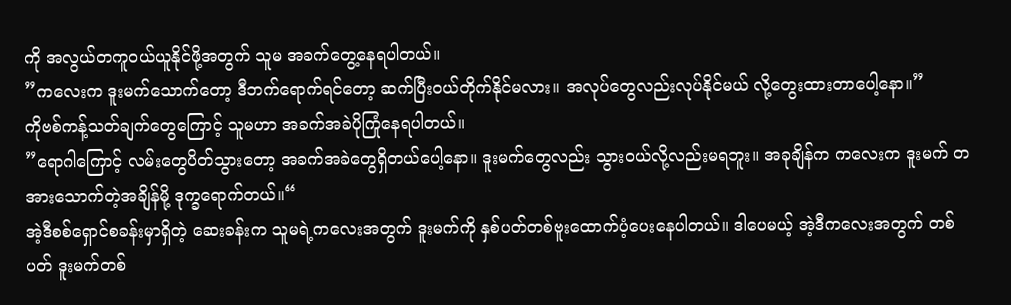ကို အလွယ်တကူဝယ်ယူနိုင်ဖို့အတွက် သူမ အခက်တွေ့နေရပါတယ်။
”ကလေးက ဒူးမက်သောက်တော့ ဒီဘက်ရောက်ရင်တော့ ဆက်ပြီးဝယ်တိုက်နိုင်မလား။ အလုပ်တွေလည်းလုပ်နိုင်မယ် လို့တွေးထားတာပေါ့နော။”
ကိုဗစ်ကန့်သတ်ချက်တွေကြောင့် သူမဟာ အခက်အခဲပိုကြုံနေရပါတယ်။
”ရောဂါကြောင့် လမ်းတွေပိတ်သွားတော့ အခက်အခဲတွေရှိတယ်ပေါ့နော။ ဒူးမက်တွေလည်း သွားဝယ်လို့လည်းမရဘူး။ အခုချိန်က ကလေးက ဒူးမက် တအားသောက်တဲ့အချိန်မို့ ဒုက္ခရောက်တယ်။“
အဲ့ဒီစစ်ရှောင်စခန်းမှာရှိတဲ့ ဆေးခန်းက သူမရဲ့ကလေးအတွက် ဒူးမက်ကို နှစ်ပတ်တစ်ဗူးထောက်ပံ့ပေးနေပါတယ်။ ဒါပေမယ့် အဲ့ဒီကလေးအတွက် တစ်ပတ် ဒူးမက်တစ်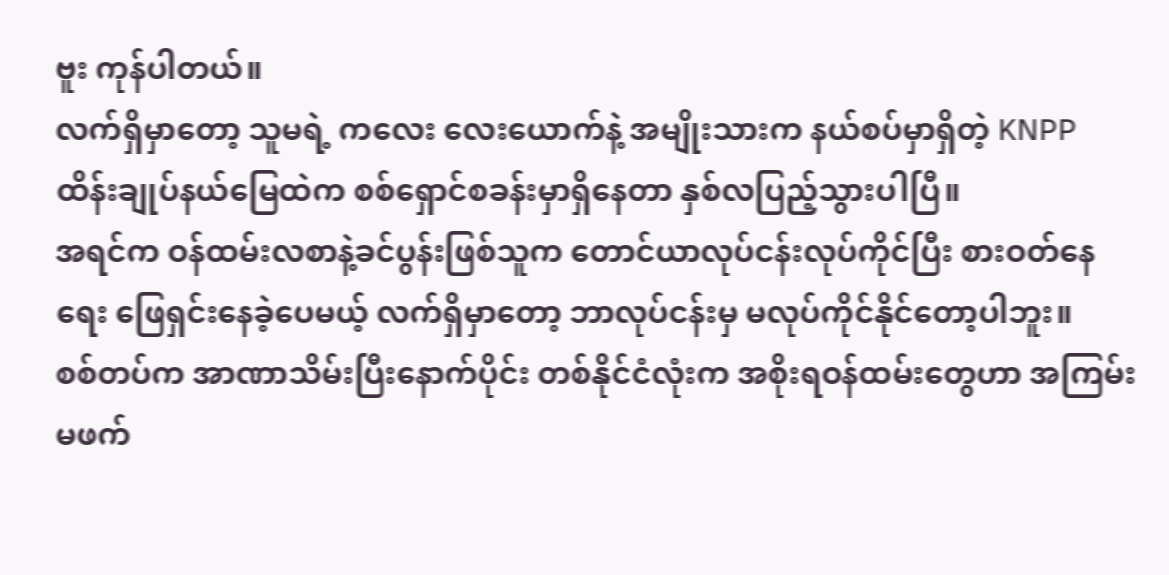ဗူး ကုန်ပါတယ်။
လက်ရှိမှာတော့ သူမရဲ့ ကလေး လေးယောက်နဲ့ အမျိုးသားက နယ်စပ်မှာရှိတဲ့ KNPP ထိန်းချုပ်နယ်မြေထဲက စစ်ရှောင်စခန်းမှာရှိနေတာ နှစ်လပြည့်သွားပါပြီ။
အရင်က ဝန်ထမ်းလစာနဲ့ခင်ပွန်းဖြစ်သူက တောင်ယာလုပ်ငန်းလုပ်ကိုင်ပြီး စားဝတ်နေရေး ဖြေရှင်းနေခဲ့ပေမယ့် လက်ရှိမှာတော့ ဘာလုပ်ငန်းမှ မလုပ်ကိုင်နိုင်တော့ပါဘူး။
စစ်တပ်က အာဏာသိမ်းပြီးနောက်ပိုင်း တစ်နိုင်ငံလုံးက အစိုးရဝန်ထမ်းတွေဟာ အကြမ်းမဖက်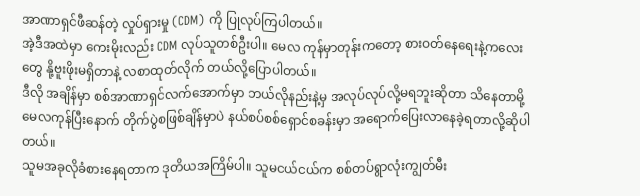အာဏာရှင်ဖီဆန်တဲ့ လှုပ်ရှားမှု (CDM) ကို ပြုလုပ်ကြပါတယ်။
အဲ့ဒီအထဲမှာ ကေးမိုးလည်း CDM လုပ်သူတစ်ဦးပါ။ မေလ ကုန်မှာတုန်းကတော့ စားဝတ်နေရေးနဲ့ကလေးတွေ နို့ဗူးဖိုးမရှိတာနဲ့ လစာထုတ်လိုက် တယ်လို့ပြောပါတယ်။
ဒီလို အချိန်မှာ စစ်အာဏာရှင်လက်အောက်မှာ ဘယ်လိုနည်းနဲ့မှ အလုပ်လုပ်လို့မရဘူးဆိုတာ သိနေတာမို့ မေလကုန်ပြီးနောက် တိုက်ပွဲစဖြစ်ချိန်မှာပဲ နယ်စပ်စစ်ရှောင်စခန်းမှာ အရောက်ပြေးလာနေခဲ့ရတာလို့ဆိုပါတယ်။
သူမအခုလိုခံစားနေရတာက ဒုတိယအကြိမ်ပါ။ သူမငယ်ငယ်က စစ်တပ်ရွာလုံးကျွတ်မီး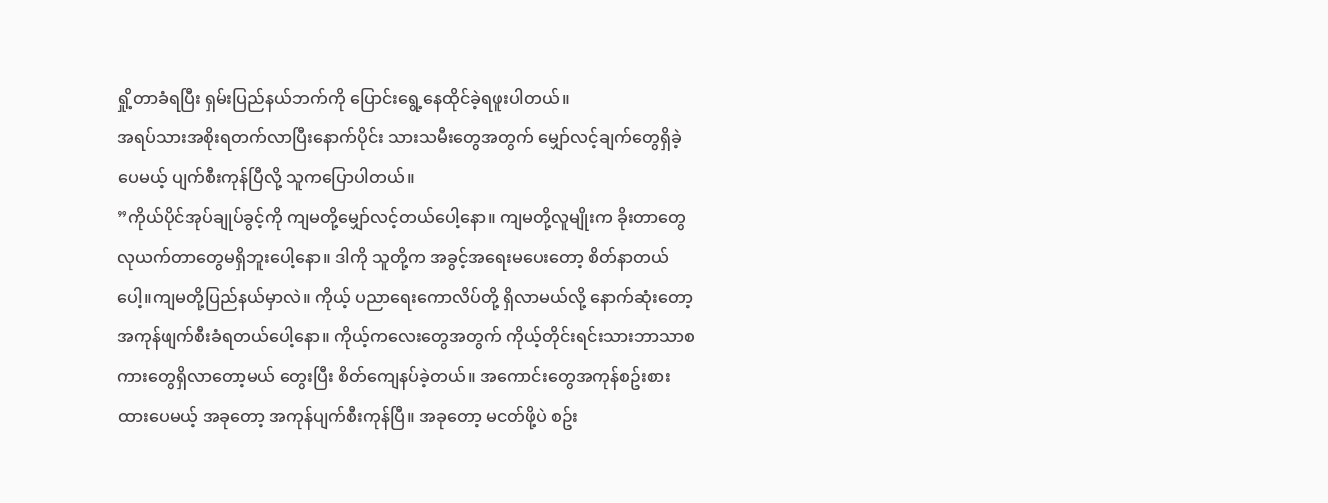ရှို့တာခံရပြီး ရှမ်းပြည်နယ်ဘက်ကို ပြောင်းရွေ့နေထိုင်ခဲ့ရဖူးပါတယ်။
အရပ်သားအစိုးရတက်လာပြီးနောက်ပိုင်း သားသမီးတွေအတွက် မျှော်လင့်ချက်တွေရှိခဲ့ပေမယ့် ပျက်စီးကုန်ပြီလို့ သူကပြောပါတယ်။
”ကိုယ်ပိုင်အုပ်ချုပ်ခွင့်ကို ကျမတို့မျှော်လင့်တယ်ပေါ့နော။ ကျမတို့လူမျိုးက ခိုးတာတွေ လုယက်တာတွေမရှိဘူးပေါ့နော။ ဒါကို သူတို့က အခွင့်အရေးမပေးတော့ စိတ်နာတယ်ပေါ့။ကျမတို့ပြည်နယ်မှာလဲ။ ကိုယ့် ပညာရေးကောလိပ်တို့ ရှိလာမယ်လို့ နောက်ဆုံးတော့ အကုန်ဖျက်စီးခံရတယ်ပေါ့နော။ ကိုယ့်ကလေးတွေအတွက် ကိုယ့်တိုင်းရင်းသားဘာသာစကားတွေရှိလာတော့မယ် တွေးပြီး စိတ်ကျေနပ်ခဲ့တယ်။ အကောင်းတွေအကုန်စဥ်းစားထားပေမယ့် အခုတော့ အကုန်ပျက်စီးကုန်ပြီ။ အခုတော့ မငတ်ဖို့ပဲ စဥ်း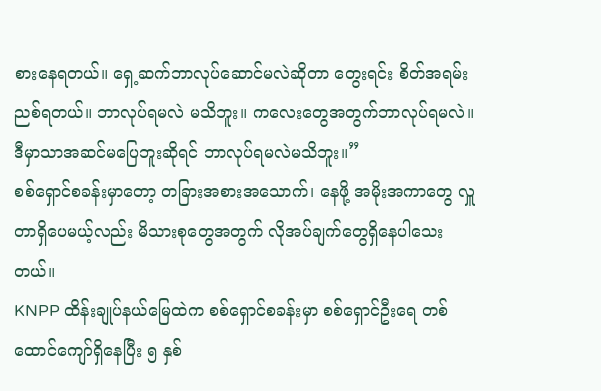စားနေရတယ်။ ရှေ့ဆက်ဘာလုပ်ဆောင်မလဲဆိုတာ တွေးရင်း စိတ်အရမ်းညစ်ရတယ်။ ဘာလုပ်ရမလဲ မသိဘူး။ ကလေးတွေအတွက်ဘာလုပ်ရမလဲ။ ဒီမှာသာအဆင်မပြေဘူးဆိုရင် ဘာလုပ်ရမလဲမသိဘူး။”
စစ်ရှောင်စခန်းမှာတော့ တခြားအစားအသောက်၊ နေဖို့ အမိုးအကာတွေ လှူတာရှိပေမယ့်လည်း မိသားစုတွေအတွက် လိုအပ်ချက်တွေရှိနေပါသေးတယ်။
KNPP ထိန်းချုပ်နယ်မြေထဲက စစ်ရှောင်စခန်းမှာ စစ်ရှောင်ဦးရေ တစ်ထောင်ကျော်ရှိနေပြီး ၅ နှစ်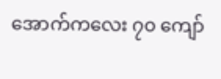အောက်ကလေး ၇၀ ကျော်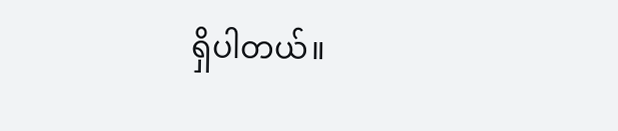ရှိပါတယ်။